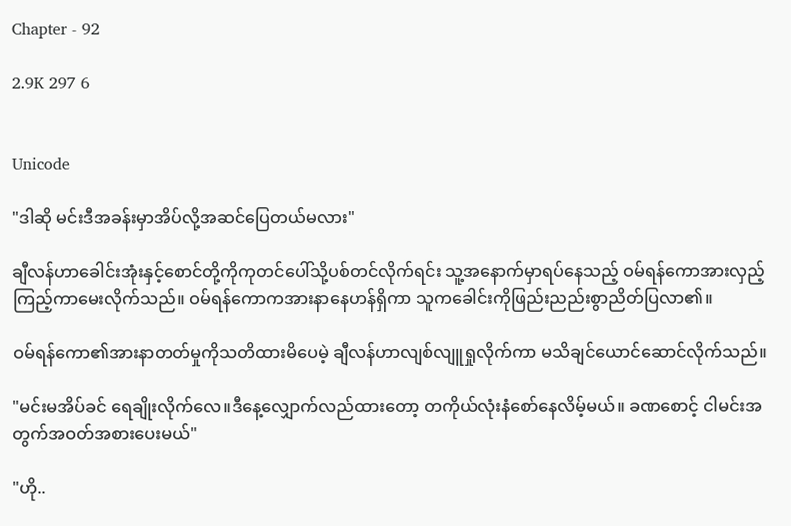Chapter - 92

2.9K 297 6


Unicode

"ဒါဆို မင်းဒီအခန်းမှာအိပ်လို့အဆင်ပြေတယ်မလား"

ချီလန်ဟာခေါင်းအုံးနှင့်စောင်တို့ကိုကုတင်ပေါ်သို့ပစ်တင်လိုက်ရင်း သူ့အနောက်မှာရပ်နေသည့် ဝမ်ရန်ကောအားလှည့်ကြည့်ကာမေးလိုက်သည်။ ဝမ်ရန်ကောကအားနာနေဟန်ရှိကာ သူကခေါင်းကိုဖြည်းညည်းစွာညိတ်ပြလာ၏။

ဝမ်ရန်ကော၏အားနာတတ်မှုကိုသတိထားမိပေမဲ့ ချီလန်ဟာလျစ်လျူရှုလိုက်ကာ မသိချင်ယောင်ဆောင်လိုက်သည်။

"မင်းမအိပ်ခင် ရေချိုးလိုက်လေ။ဒီနေ့လျှောက်လည်ထားတော့ တကိုယ်လုံးနံစော်နေလိမ့်မယ်။ ခဏစောင့် ငါမင်းအတွက်အဝတ်အစားပေးမယ်"

"ဟို..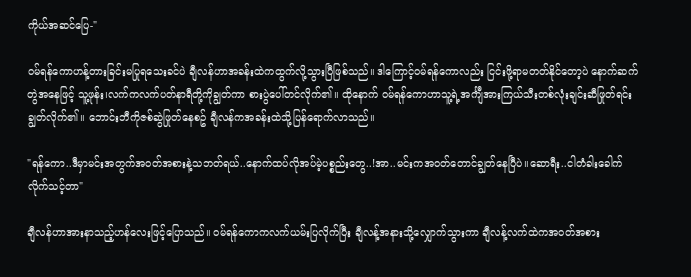ကိုယ်အဆင်ပြေ-"

ဝမ်ရန်ကောဟန့်တားခြင်းမပြုရသေးခင်ပဲ ချီလန်ဟာအခန်းထဲကထွက်လို့သွားပြီဖြစ်သည်။ ဒါကြောင့်ဝမ်ရန်ကောလည်း ငြင်းဖို့ရာမတတ်နိုင်တော့ပဲ နောက်ဆက်တွဲအနေဖြင့် သူ့ဖုန်း၊လက်ကလက်ပတ်နာရီတို့ကိုချွတ်ကာ စားပွဲပေါ်တင်လိုက်၏။ ထိုနောက် ဝမ်ရန်ကောဟာသူ့ရဲ့အင်္ကျီအားကြယ်သီးတစ်လုံးချင်းဆီဖြုတ်ရင်း ချွတ်လိုက်၏။ ဘောင်းဘီကိုဇစ်ဆွဲဖြုတ်နေစဥ် ချီလန်ကအခန်းထဲသို့ပြန်ရောက်လာသည်။

"ရန်ကော..ဒီမှာမင်းအတွက်အဝတ်အစားနဲ့သဘတ်ရယ်..နောက်ထပ်လိုအပ်မဲ့ပစ္စည်းတွေ..!အာ..မင်းကအဝတ်တောင်ချွတ်နေပြီပဲ။ဆောရီး..ငါတံခါးခေါက်လိုက်သင့်တာ"

ချီလန်ဟာအားနာသည့်ဟန်လေးဖြင့်ပြောသည်။ ဝမ်ရန်ကောကလက်ယမ်းပြလိုက်ပြီး ချီလန့်အနားသို့လျှောက်သွားကာ ချီလန့်လက်ထဲကအဝတ်အစား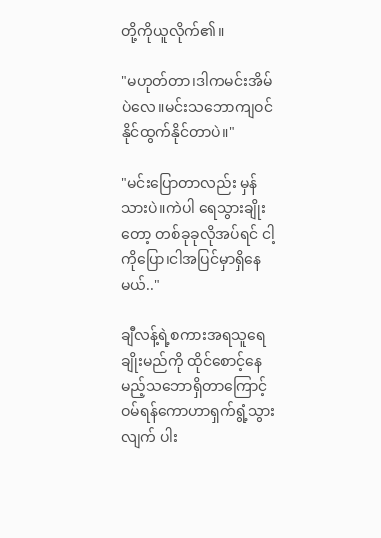တို့ကိုယူလိုက်၏။

"မဟုတ်တာ၊ဒါကမင်းအိမ်ပဲလေ။မင်းသဘောကျဝင်နိုင်ထွက်နိုင်တာပဲ။"

"မင်းပြောတာလည်း မှန်သားပဲ။ကဲပါ ရေသွားချိုးတော့ တစ်ခုခုလိုအပ်ရင် ငါ့ကိုပြော၊ငါအပြင်မှာရှိနေမယ်.."

ချီလန့်ရဲ့စကားအရသူရေချိုးမည်ကို ထိုင်စောင့်နေမည့်သဘောရှိတာကြောင့် ဝမ်ရန်ကောဟာရှက်ရွံ့သွားလျက် ပါး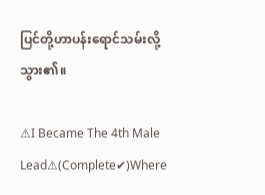ပြင်တို့ဟာပန်းရောင်သမ်းလို့သွား၏။

⚠I Became The 4th Male Lead⚠(Complete✔)Where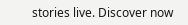stories live. Discover now